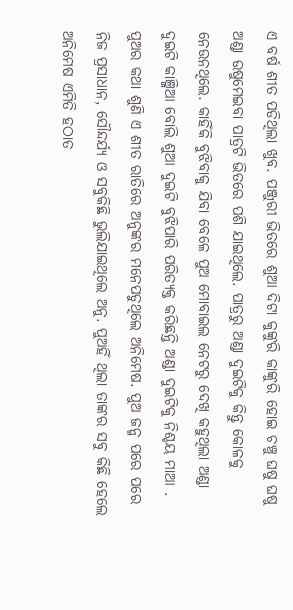ଏ ବର୍ଷ ଶୀତ ପଡିଥିଲା ଖୁବ. ପଞ୍ଜୁରୀ ଭିତରେ ଶୁଆ ଦିଟା କୁଙ୍କୁରି କାଙ୍କୁରି ହୋଇ ଚଞ୍ଚୁ ଘଷୁ ଘଷୁ ଅଣ୍ଡା ଉଷୁମେଇବା ପାତ୍ରଟି ଭିତରେ ପଶି ଯାଇଥିଲେ. ପାତ୍ରରୁ ଅଣ୍ଡା ଦୁଇଟିକୁ କିନ୍ତୁ କୋଳକୁ ନେଉନଥିଲେ. କାହିଁକି ବୁଝିବାକୁ ଯିବା ବେଳେ ପୁଅ ମୋବାଇଲ ନେଟରୁ ଦେଖି କହୁଥିଲା ଅଣ୍ଡା ଦୁଇଟି କାଞ୍ଜିଆ ବୋଲି ଶୁଆ ଦୁଇଟି ବୁଝିପାରି ପରିତ୍ୟକ୍ତ କରିଛନ୍ତି ଅଣ୍ଡା ଦୁଇଟିକୁ ନିଶ୍ଚୟ ମାଆ . ପୁଅର କଥା ଶୁଣି ଏ ଶୀତ ରାତିରେ ଅନୁଙ୍କର ମନେପଡୁଥିଲେ ଅନିମେଷ. ପୁଅ ଜନ୍ମ ପରେ ପରେ ନିଜ ପ୍ରସାଧାନ, ସୌନ୍ଦର୍ଯ୍ୟ ଓ ସବୁକିଛି ଭୁଲିଯାଇଥିଲେ ଅନୁ. ପୁଅହିଁ ଥିଲା ତାଙ୍କର ସବୁ କିଛି ହେଲେ ଅନିମେଷ ଏମିତି ହଠାତ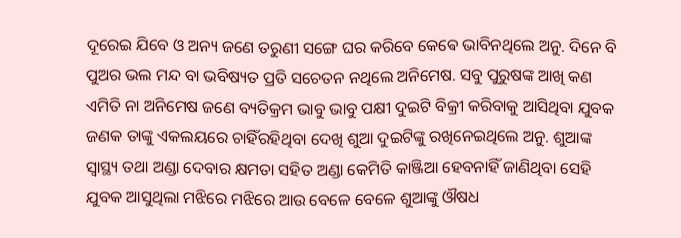ଦୂରେଇ ଯିବେ ଓ ଅନ୍ୟ ଜଣେ ତରୁଣୀ ସଙ୍ଗେ ଘର କରିବେ କେଵେ ଭାବିନଥିଲେ ଅନୁ. ଦିନେ ବି ପୁଅର ଭଲ ମନ୍ଦ ବା ଭବିଷ୍ୟତ ପ୍ରତି ସଚେତନ ନଥିଲେ ଅନିମେଷ. ସବୁ ପୁରୁଷଙ୍କ ଆଖି କଣ ଏମିତି ନା ଅନିମେଷ ଜଣେ ବ୍ୟତିକ୍ରମ ଭାବୁ ଭାବୁ ପକ୍ଷୀ ଦୁଇଟି ବିକ୍ରୀ କରିବାକୁ ଆସିଥିବା ଯୁବକ ଜଣକ ତାଙ୍କୁ ଏକଲୟରେ ଚାହିଁରହିଥିବା ଦେଖି ଶୁଆ ଦୁଇଟିଙ୍କୁ ରଖିନେଇଥିଲେ ଅନୁ. ଶୁଆଙ୍କ ସ୍ୱାସ୍ଥ୍ୟ ତଥା ଅଣ୍ଡା ଦେବାର କ୍ଷମତା ସହିତ ଅଣ୍ଡା କେମିତି କାଞ୍ଜିଆ ହେବନାହିଁ ଜାଣିଥିବା ସେହି ଯୁବକ ଆସୁଥିଲା ମଝିରେ ମଝିରେ ଆଉ ବେଳେ ବେଳେ ଶୁଆଙ୍କୁ ଔଷଧ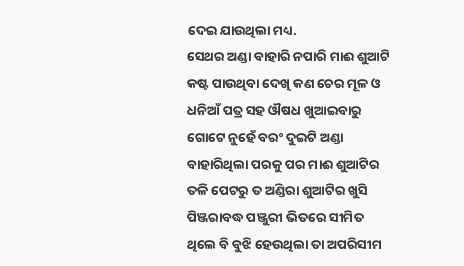ଦେଇ ଯାଉଥିଲା ମଧ୍ୟ.
ସେଥର ଅଣ୍ଡା ବାହାରି ନପାରି ମାଈ ଶୁଆଟି କଷ୍ଟ ପାଉଥିବା ଦେଖି କଣ ଚେର ମୂଳ ଓ ଧନିଆଁ ପତ୍ର ସହ ଔଷଧ ଖୁଆଇବାରୁ ଗୋଟେ ନୁହେଁ ବରଂ ଦୁଇଟି ଅଣ୍ଡା ବାହାରିଥିଲା ପରକୁ ପର ମାଈ ଶୁଆଟିର ତଳି ପେଟରୁ ତ ଅଣ୍ଡିରା ଶୁଆଟିର ଖୁସି ପିଞ୍ଜରାବଦ୍ଧ ପଞ୍ଜୁରୀ ଭିତରେ ସୀମିତ ଥିଲେ ବି ବୁଝି ହେଉଥିଲା ତା ଅପରିସୀମ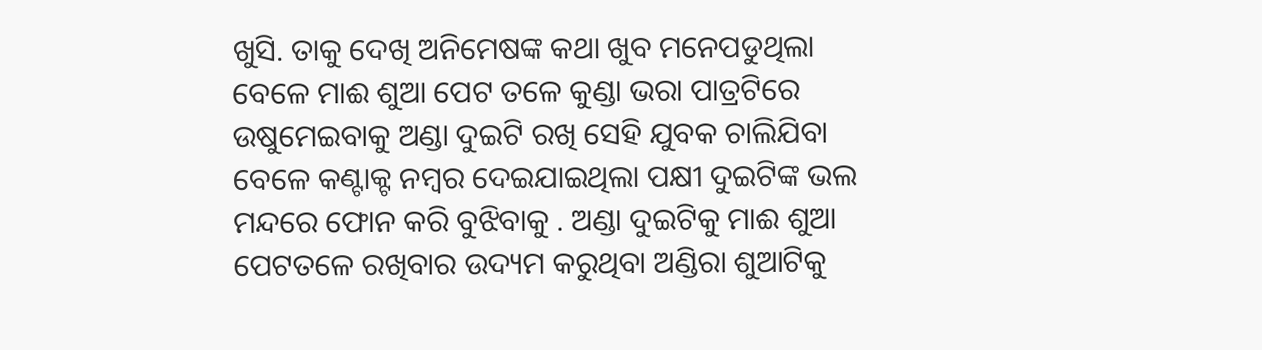ଖୁସି. ତାକୁ ଦେଖି ଅନିମେଷଙ୍କ କଥା ଖୁବ ମନେପଡୁଥିଲା ବେଳେ ମାଈ ଶୁଆ ପେଟ ତଳେ କୁଣ୍ଡା ଭରା ପାତ୍ରଟିରେ ଉଷୁମେଇବାକୁ ଅଣ୍ଡା ଦୁଇଟି ରଖି ସେହି ଯୁବକ ଚାଲିଯିବା ବେଳେ କଣ୍ଟାକ୍ଟ ନମ୍ବର ଦେଇଯାଇଥିଲା ପକ୍ଷୀ ଦୁଇଟିଙ୍କ ଭଲ ମନ୍ଦରେ ଫୋନ କରି ବୁଝିବାକୁ . ଅଣ୍ଡା ଦୁଇଟିକୁ ମାଈ ଶୁଆ ପେଟତଳେ ରଖିବାର ଉଦ୍ୟମ କରୁଥିବା ଅଣ୍ଡିରା ଶୁଆଟିକୁ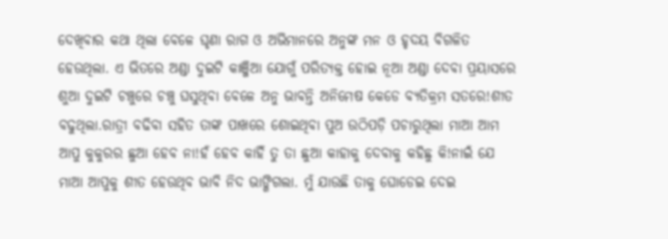ଦେଖିବାର କଥା ଥିଲା ବେଳେ ଘୃଣା ରାଗ ଓ ଅଭିମାନରେ ଅନୁଙ୍କ ମନ ଓ ହୃଦୟ ବିଗଳିତ ହେଉଥିଲା. ଏ ଭିତରେ ଅଣ୍ଡା ଦୁଇଟି କାଞ୍ଜିଆ ଯୋଗୁଁ ପରିତ୍ୟକ୍ତ ହୋଇ ନୂଆ ଅଣ୍ଡା ଦେବା ପ୍ରୟାସରେ ଶୁଆ ଦୁଇଟି ଚଞ୍ଚୁରେ ଚଞ୍ଚୁ ଘସୁଥିବା ବେଳେ ଅନୁ ଭାବନ୍ତି ଅନିମେଷ କେଡେ ବ୍ୟତିକ୍ରମ ସତରେ!ଶୀତ ବଢୁଥିଲା.ରାତ୍ରୀ ବଢିବା ସହିତ ତାଙ୍କ ପାଖରେ ଶୋଇଥିବା ପୁଅ ଉଠିପଡ଼ି ପଚାରୁଥିଲା ମାଆ ଆମ ଆପୁ କୁକୁରର ଛୁଆ ହେବ ନା!ହଁ ହେବ କାହିଁ ତୁ ତା ଛୁଆ କାହାକୁ ଦେବାକୁ କହିଛୁ କି!ନାଇଁ ଯେ ମାଆ ଆପୁକୁ ଶୀତ ହେଉଥିବ ଭାବି ନିଦ ଭାଙ୍ଗିଗଲା. ମୁଁ ଯାଉଛି ତାକୁ ଘୋଡେଇ ଦେଇ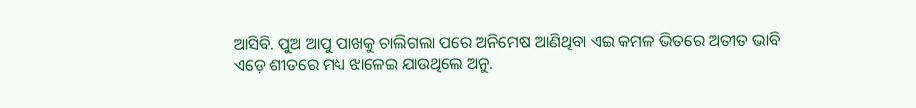ଆସିବି. ପୁଅ ଆପୁ ପାଖକୁ ଚାଲିଗଲା ପରେ ଅନିମେଷ ଆଣିଥିବା ଏଇ କମଳ ଭିତରେ ଅତୀତ ଭାବି ଏଡ଼େ ଶୀତରେ ମଧ୍ୟ ଝାଳେଇ ଯାଉଥିଲେ ଅନୁ.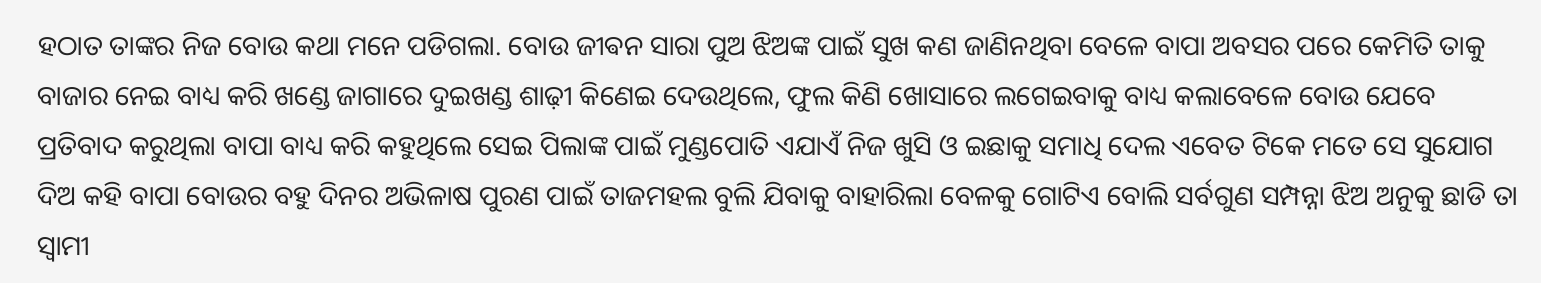ହଠାତ ତାଙ୍କର ନିଜ ବୋଉ କଥା ମନେ ପଡିଗଲା. ବୋଉ ଜୀଵନ ସାରା ପୁଅ ଝିଅଙ୍କ ପାଇଁ ସୁଖ କଣ ଜାଣିନଥିବା ବେଳେ ବାପା ଅବସର ପରେ କେମିତି ତାକୁ ବାଜାର ନେଇ ବାଧ୍ୟ କରି ଖଣ୍ଡେ ଜାଗାରେ ଦୁଇଖଣ୍ଡ ଶାଢ଼ୀ କିଣେଇ ଦେଉଥିଲେ, ଫୁଲ କିଣି ଖୋସାରେ ଲଗେଇବାକୁ ବାଧ୍ୟ କଲାବେଳେ ବୋଉ ଯେବେ ପ୍ରତିବାଦ କରୁଥିଲା ବାପା ବାଧ୍ୟ କରି କହୁଥିଲେ ସେଇ ପିଲାଙ୍କ ପାଇଁ ମୁଣ୍ଡପୋତି ଏଯାଏଁ ନିଜ ଖୁସି ଓ ଇଛାକୁ ସମାଧି ଦେଲ ଏବେତ ଟିକେ ମତେ ସେ ସୁଯୋଗ ଦିଅ କହି ବାପା ବୋଉର ବହୁ ଦିନର ଅଭିଳାଷ ପୁରଣ ପାଇଁ ତାଜମହଲ ବୁଲି ଯିବାକୁ ବାହାରିଲା ବେଳକୁ ଗୋଟିଏ ବୋଲି ସର୍ବଗୁଣ ସମ୍ପନ୍ନା ଝିଅ ଅନୁକୁ ଛାଡି ତା ସ୍ୱାମୀ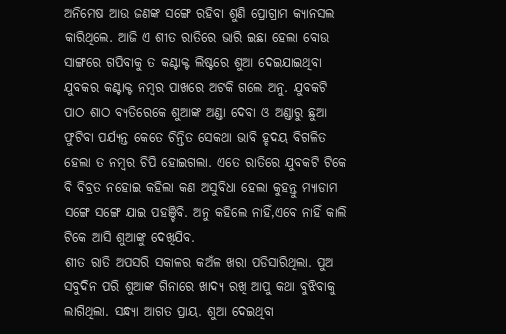ଅନିମେଷ ଆଉ ଜଣଙ୍କ ସଙ୍ଗେ ରହିବା ଶୁଣି ପ୍ରୋଗ୍ରାମ କ୍ୟାନସଲ କାରିଥିଲେ. ଆଜି ଏ ଶୀତ ରାତିରେ ଭାରି ଇଛା ହେଲା ବୋଉ ସାଙ୍ଗରେ ଗପିବାକୁ ତ କଣ୍ଟାକ୍ଟ ଲିଷ୍ଟରେ ଶୁଆ ଦେଇଯାଇଥିବା ଯୁବକର କଣ୍ଟାକ୍ଟ ନମ୍ବର ପାଖରେ ଅଟକି ଗଲେ ଅନୁ. ଯୁବକଟି ପାଠ ଶାଠ ବ୍ୟତିରେକେ ଶୁଆଙ୍କ ଅଣ୍ଡା ଦେବା ଓ ଅଣ୍ଡାରୁ ଛୁଆ ଫୁଟିବା ପର୍ଯ୍ୟନ୍ତ କେତେ ଚିନ୍ତିତ ସେକଥା ଭାବି ହୃଦୟ ବିଗଳିତ ହେଲା ତ ନମ୍ବର ଚିପି ହୋଇଗଲା. ଏତେ ରାତିରେ ଯୁବକଟି ଟିକେ ବି ବିବ୍ରତ ନହୋଇ କହିଲା କଣ ଅସୁବିଧା ହେଲା କୁହନ୍ତୁ ମ୍ୟାଡାମ ସଙ୍ଗେ ସଙ୍ଗେ ଯାଇ ପହଞ୍ଚିବି. ଅନୁ କହିଲେ ନାହିଁ,ଏବେ ନାହିଁ କାଲି ଟିକେ ଆସି ଶୁଆଙ୍କୁ ଦେଖିଯିବ.
ଶୀତ ରାତି ଅପସରି ସକାଳର କଅଁଳ ଖରା ପଡିସାରିଥିଲା. ପୁଅ ସବୁଦିନ ପରି ଶୁଆଙ୍କ ଗିନାରେ ଖାଦ୍ୟ ରଖି ଆପୁ କଥା ବୁଝିବାକୁ ଲାଗିଥିଲା. ସନ୍ଧ୍ୟା ଆଗତ ପ୍ରାୟ. ଶୁଆ ଦେଇଥିବା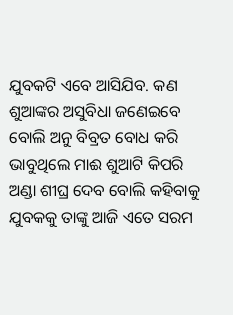ଯୁବକଟି ଏବେ ଆସିଯିବ. କଣ ଶୁଆଙ୍କର ଅସୁବିଧା ଜଣେଇବେ ବୋଲି ଅନୁ ବିବ୍ରତ ବୋଧ କରି ଭାବୁଥିଲେ ମାଈ ଶୁଆଟି କିପରି ଅଣ୍ଡା ଶୀଘ୍ର ଦେବ ବୋଲି କହିବାକୁ ଯୁବକକୁ ତାଙ୍କୁ ଆଜି ଏତେ ସରମ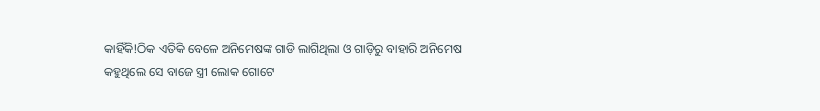କାହିଁକି!ଠିକ ଏତିକି ବେଳେ ଅନିମେଷଙ୍କ ଗାଡି ଲାଗିଥିଲା ଓ ଗାଡ଼ିରୁ ବାହାରି ଅନିମେଷ କହୁଥିଲେ ସେ ବାଜେ ସ୍ତ୍ରୀ ଲୋକ ଗୋଟେ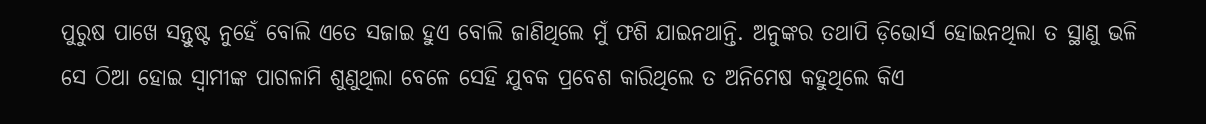ପୁରୁଷ ପାଖେ ସନ୍ତୁଷ୍ଟ ନୁହେଁ ବୋଲି ଏତେ ସଜାଇ ହୁଏ ବୋଲି ଜାଣିଥିଲେ ମୁଁ ଫଶି ଯାଇନଥାନ୍ତି. ଅନୁଙ୍କର ତଥାପି ଡ଼ିଭୋର୍ସ ହୋଇନଥିଲା ତ ସ୍ଥାଣୁ ଭଳି ସେ ଠିଆ ହୋଇ ସ୍ୱାମୀଙ୍କ ପାଗଳାମି ଶୁଣୁଥିଲା ବେଳେ ସେହି ଯୁବକ ପ୍ରବେଶ କାରିଥିଲେ ତ ଅନିମେଷ କହୁଥିଲେ କିଏ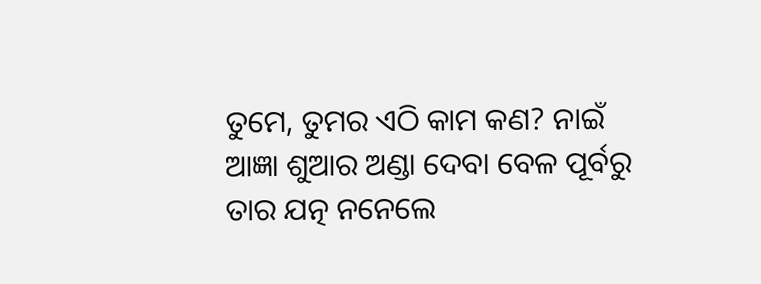ତୁମେ, ତୁମର ଏଠି କାମ କଣ? ନାଇଁ ଆଜ୍ଞା ଶୁଆର ଅଣ୍ଡା ଦେବା ବେଳ ପୂର୍ବରୁ ତାର ଯତ୍ନ ନନେଲେ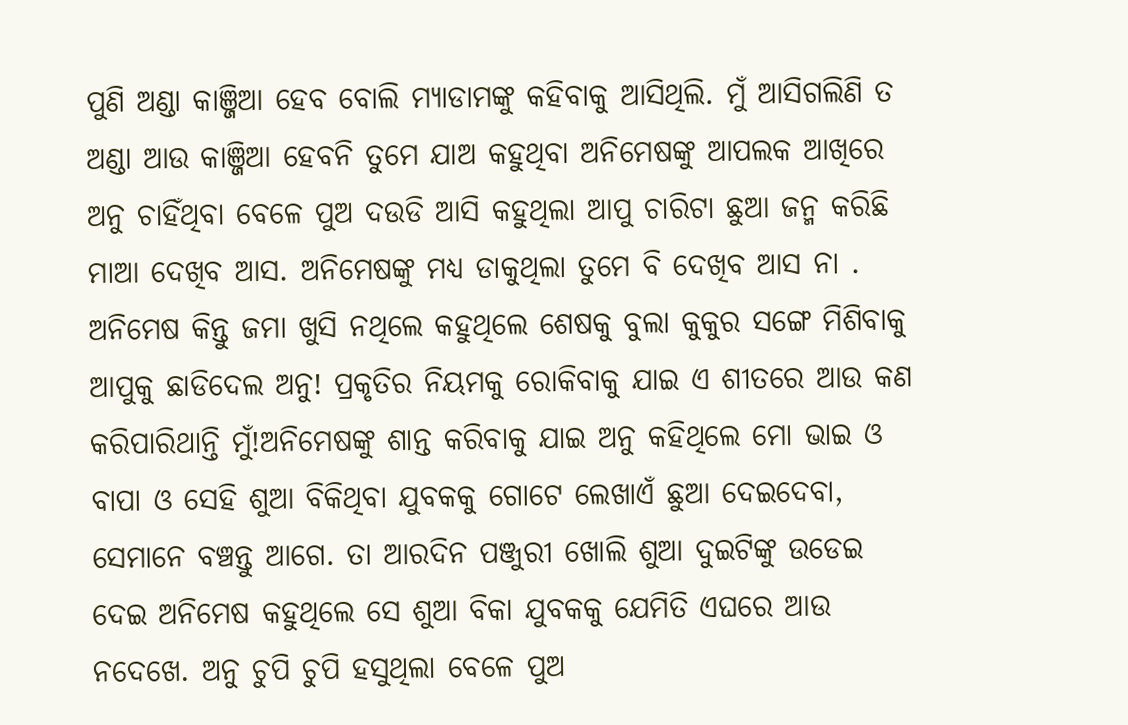ପୁଣି ଅଣ୍ଡା କାଞ୍ଜିଆ ହେବ ବୋଲି ମ୍ୟାଡାମଙ୍କୁ କହିବାକୁ ଆସିଥିଲି. ମୁଁ ଆସିଗଲିଣି ତ ଅଣ୍ଡା ଆଉ କାଞ୍ଜିଆ ହେବନି ତୁମେ ଯାଅ କହୁଥିବା ଅନିମେଷଙ୍କୁ ଆପଲକ ଆଖିରେ ଅନୁ ଚାହିଁଥିବା ବେଳେ ପୁଅ ଦଉଡି ଆସି କହୁଥିଲା ଆପୁ ଚାରିଟା ଛୁଆ ଜନ୍ମ କରିଛି ମାଆ ଦେଖିବ ଆସ. ଅନିମେଷଙ୍କୁ ମଧ୍ୟ ଡାକୁଥିଲା ତୁମେ ବି ଦେଖିବ ଆସ ନା . ଅନିମେଷ କିନ୍ତୁ ଜମା ଖୁସି ନଥିଲେ କହୁଥିଲେ ଶେଷକୁ ବୁଲା କୁକୁର ସଙ୍ଗେ ମିଶିବାକୁ ଆପୁକୁ ଛାଡିଦେଲ ଅନୁ! ପ୍ରକୃତିର ନିୟମକୁ ରୋକିବାକୁ ଯାଇ ଏ ଶୀତରେ ଆଉ କଣ କରିପାରିଥାନ୍ତି ମୁଁ!ଅନିମେଷଙ୍କୁ ଶାନ୍ତ କରିବାକୁ ଯାଇ ଅନୁ କହିଥିଲେ ମୋ ଭାଇ ଓ ବାପା ଓ ସେହି ଶୁଆ ବିକିଥିବା ଯୁବକକୁ ଗୋଟେ ଲେଖାଏଁ ଛୁଆ ଦେଇଦେବା, ସେମାନେ ବଞ୍ଚନ୍ତୁ ଆଗେ. ତା ଆରଦିନ ପଞ୍ଜୁରୀ ଖୋଲି ଶୁଆ ଦୁଇଟିଙ୍କୁ ଉଡେଇ ଦେଇ ଅନିମେଷ କହୁଥିଲେ ସେ ଶୁଆ ବିକା ଯୁବକକୁ ଯେମିତି ଏଘରେ ଆଉ ନଦେଖେ. ଅନୁ ଚୁପି ଚୁପି ହସୁଥିଲା ବେଳେ ପୁଅ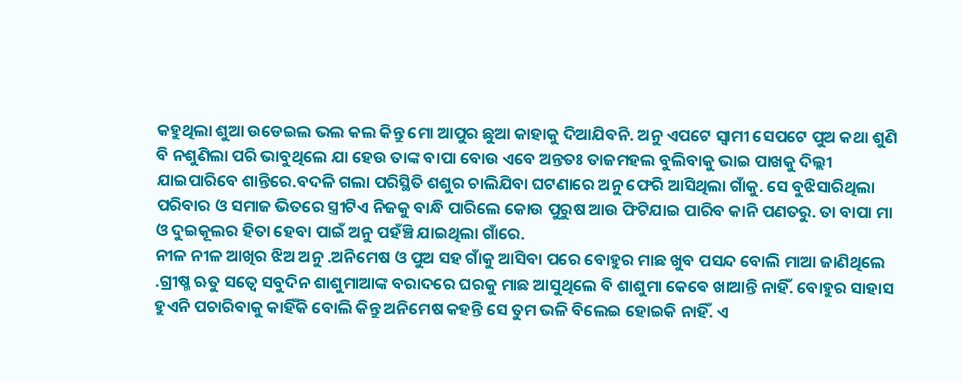କହୁଥିଲା ଶୁଆ ଉଡେଇଲ ଭଲ କଲ କିନ୍ତୁ ମୋ ଆପୁର ଛୁଆ କାହାକୁ ଦିଆଯିବନି. ଅନୁ ଏପଟେ ସ୍ୱାମୀ ସେପଟେ ପୁଅ କଥା ଶୁଣି ବି ନଶୁଣିଲା ପରି ଭାବୁଥିଲେ ଯା ହେଉ ତାଙ୍କ ବାପା ବୋଉ ଏବେ ଅନ୍ତତଃ ତାଜମହଲ ବୁଲିବାକୁ ଭାଇ ପାଖକୁ ଦିଲ୍ଲୀ ଯାଇପାରିବେ ଶାନ୍ତିରେ.ବଦଳି ଗଲା ପରିସ୍ଥିତି ଶଶୁର ଚାଲିଯିବା ଘଟଣାରେ ଅନୁ ଫେରି ଆସିଥିଲା ଗାଁକୁ. ସେ ବୁଝିସାରିଥିଲା ପରିବାର ଓ ସମାଜ ଭିତରେ ସ୍ତ୍ରୀଟିଏ ନିଜକୁ ବାନ୍ଧି ପାରିଲେ କୋଉ ପୁରୁଷ ଆଉ ଫିଟିଯାଇ ପାରିବ କାନି ପଣତରୁ. ତା ବାପା ମା ଓ ଦୁଇକୂଲର ହିତା ହେବା ପାଇଁ ଅନୁ ପହଁଞ୍ଚି ଯାଇଥିଲା ଗାଁରେ.
ନୀଳ ନୀଳ ଆଖିର ଝିଅ ଅନୁ .ଅନିମେଷ ଓ ପୁଅ ସହ ଗାଁକୁ ଆସିବା ପରେ ବୋହୁର ମାଛ ଖୁବ ପସନ୍ଦ ବୋଲି ମାଆ ଜାଣିଥିଲେ .ଗ୍ରୀଷ୍ମ ଋତୁ ସତ୍ୱେ ସବୁଦିନ ଶାଶୁମାଆଙ୍କ ବରାଦରେ ଘରକୁ ମାଛ ଆସୁଥିଲେ ବି ଶାଶୁମା କେଵେ ଖାଆନ୍ତି ନାହିଁ. ବୋହୁର ସାହାସ ହୁଏନି ପଚାରିବାକୁ କାହିଁକି ବୋଲି କିନ୍ତୁ ଅନିମେଷ କହନ୍ତି ସେ ତୁମ ଭଳି ବିଲେଇ ହୋଇକି ନାହିଁ. ଏ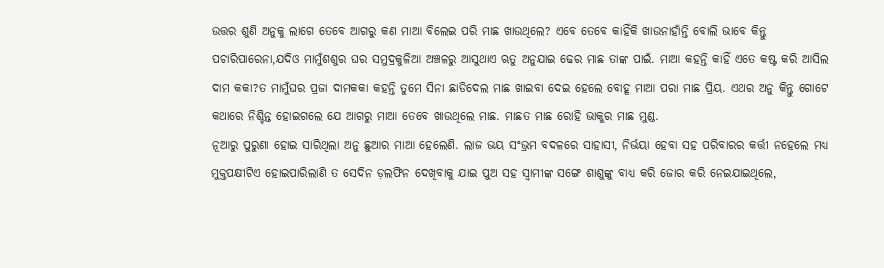ଉତ୍ତର ଶୁଣି ଅନୁକୁ ଲାଗେ ତେବେ ଆଗରୁ କଣ ମାଆ ବିଲେଇ ପରି ମାଛ ଖାଉଥିଲେ? ଏବେ ତେବେ କାହିଁକି ଖାଉନାହାଁନ୍ତି ବୋଲି ଭାବେ କିନ୍ତୁ ପଚାରିପାରେନା,ଯଦିଓ ମାମୁଁଶଶୁର ଘର ସମୁଦ୍ରକୁଳିଆ ଅଞ୍ଚଳରୁ ଆସୁଥାଏ ଋତୁ ଅନୁଯାଇ ଢେର ମାଛ ତାଙ୍କ ପାଇଁ. ମାଆ କହନ୍ତି କାହିଁ ଏତେ କଷ୍ଟ କରି ଆସିଲ ଦାମ କକା?ତ ମାମୁଁଘର ପ୍ରଜା ଦାମକକା କହନ୍ତି ତୁମେ ସିନା ଛାଡିଦେଲ ମାଛ ଖାଇବା ଦେଇ ହେଲେ ବୋହୂ ମାଆ ପରା ମାଛ ପ୍ରିୟ. ଏଥର ଅନୁ କିନ୍ତୁ ଗୋଟେ କଥାରେ ନିଶ୍ଚିନ୍ତ ହୋଇଗଲେ ଯେ ଆଗରୁ ମାଆ ତେବେ ଖାଉଥିଲେ ମାଛ. ମାଛତ ମାଛ ରୋହି ଭାକୁର ମାଛ ମୁଣ୍ଡ.
ନୂଆରୁ ପୁରୁଣା ହୋଇ ସାରିଥିଲା ଅନୁ ଛୁଆର ମାଆ ହେଲେଣି. ଲାଜ ଭୟ ସଂଭ୍ରମ ବଦଳରେ ସାହାସୀ, ନିର୍ଭୟା ହେବା ସହ ପରିବାରର କର୍ତ୍ତୀ ନହେଲେ ମଧ୍ୟ ମୁକ୍ତପକ୍ଷୀଟିଏ ହୋଇପାରିଲାଣି ତ ସେଦିନ ଡ଼ଲଫିନ ଦେଖିବାକୁ ଯାଇ ପୁଅ ସହ ସ୍ୱାମୀଙ୍କ ସଙ୍ଗେ ଶାଶୁଙ୍କୁ ବାଧ୍ୟ କରି ଜୋର କରି ନେଇଯାଇଥିଲେ,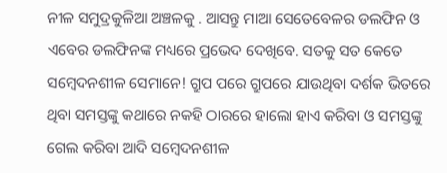ନୀଳ ସମୁଦ୍ରକୁଳିଆ ଅଞ୍ଚଳକୁ . ଆସନ୍ତୁ ମାଆ ସେତେବେଳର ଡଲଫିନ ଓ ଏବେର ଡଲଫିନଙ୍କ ମଧ୍ୟରେ ପ୍ରଭେଦ ଦେଖିବେ. ସତକୁ ସତ କେତେ ସମ୍ବେଦନଶୀଳ ସେମାନେ! ଗ୍ରୁପ ପରେ ଗ୍ରୁପରେ ଯାଉଥିବା ଦର୍ଶକ ଭିତରେ ଥିବା ସମସ୍ତଙ୍କୁ କଥାରେ ନକହି ଠାରରେ ହାଲୋ ହାଏ କରିବା ଓ ସମସ୍ତଙ୍କୁ ଗେଲ କରିବା ଆଦି ସମ୍ବେଦନଶୀଳ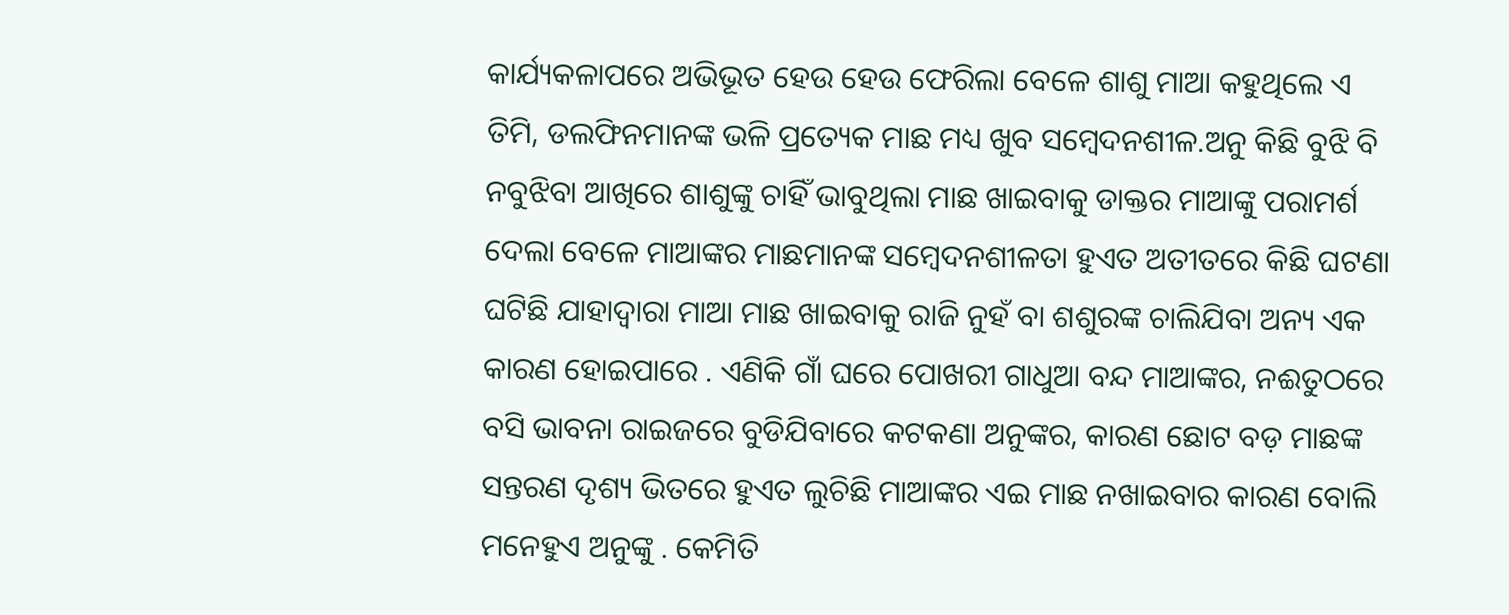କାର୍ଯ୍ୟକଳାପରେ ଅଭିଭୂତ ହେଉ ହେଉ ଫେରିଲା ବେଳେ ଶାଶୁ ମାଆ କହୁଥିଲେ ଏ ତିମି, ଡଲଫିନମାନଙ୍କ ଭଳି ପ୍ରତ୍ୟେକ ମାଛ ମଧ୍ୟ ଖୁବ ସମ୍ବେଦନଶୀଳ.ଅନୁ କିଛି ବୁଝି ବି ନବୁଝିବା ଆଖିରେ ଶାଶୁଙ୍କୁ ଚାହିଁ ଭାବୁଥିଲା ମାଛ ଖାଇବାକୁ ଡାକ୍ତର ମାଆଙ୍କୁ ପରାମର୍ଶ ଦେଲା ବେଳେ ମାଆଙ୍କର ମାଛମାନଙ୍କ ସମ୍ବେଦନଶୀଳତା ହୁଏତ ଅତୀତରେ କିଛି ଘଟଣା ଘଟିଛି ଯାହାଦ୍ୱାରା ମାଆ ମାଛ ଖାଇବାକୁ ରାଜି ନୁହଁ ବା ଶଶୁରଙ୍କ ଚାଲିଯିବା ଅନ୍ୟ ଏକ କାରଣ ହୋଇପାରେ . ଏଣିକି ଗାଁ ଘରେ ପୋଖରୀ ଗାଧୁଆ ବନ୍ଦ ମାଆଙ୍କର, ନଈତୁଠରେ ବସି ଭାବନା ରାଇଜରେ ବୁଡିଯିବାରେ କଟକଣା ଅନୁଙ୍କର, କାରଣ ଛୋଟ ବଡ଼ ମାଛଙ୍କ ସନ୍ତରଣ ଦୃଶ୍ୟ ଭିତରେ ହୁଏତ ଲୁଚିଛି ମାଆଙ୍କର ଏଇ ମାଛ ନଖାଇବାର କାରଣ ବୋଲି ମନେହୁଏ ଅନୁଙ୍କୁ . କେମିତି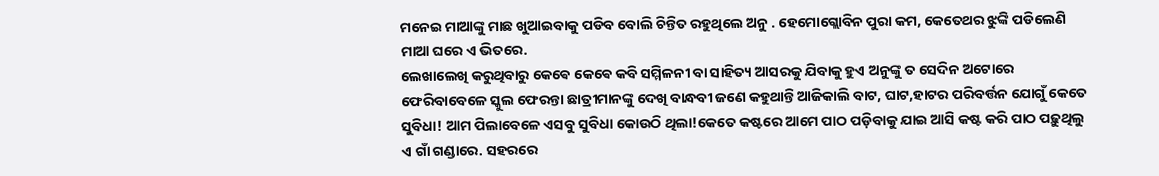ମନେଇ ମାଆଙ୍କୁ ମାଛ ଖୁଆଇବାକୁ ପଡିବ ବୋଲି ଚିନ୍ତିତ ରହୁଥିଲେ ଅନୁ . ହେମୋଗ୍ଲୋବିନ ପୁରା କମ, କେତେଥର ଝୁଙ୍କି ପଡିଲେଣି ମାଆ ଘରେ ଏ ଭିତରେ.
ଲେଖାଲେଖି କରୁଥିବାରୁ କେଵେ କେଵେ କବି ସମ୍ମିଳନୀ ବା ସାହିତ୍ୟ ଆସରକୁ ଯିବାକୁ ହୁଏ ଅନୁଙ୍କୁ ତ ସେଦିନ ଅଟୋରେ ଫେରିବାବେଳେ ସ୍କୁଲ ଫେରନ୍ତା ଛାତ୍ରୀମାନଙ୍କୁ ଦେଖି ବାନ୍ଧବୀ ଜଣେ କହୁଥାନ୍ତି ଆଜିକାଲି ବାଟ, ଘାଟ,ହାଟର ପରିବର୍ତ୍ତନ ଯୋଗୁଁ କେତେ ସୁବିଧା! ଆମ ପିଲାବେଳେ ଏସବୁ ସୁବିଧା କୋଉଠି ଥିଲା!କେତେ କଷ୍ଟରେ ଆମେ ପାଠ ପଡ଼ିବାକୁ ଯାଇ ଆସି କଷ୍ଟ କରି ପାଠ ପଢ଼ୁଥିଲୁ ଏ ଗାଁ ଗଣ୍ଡାରେ. ସହରରେ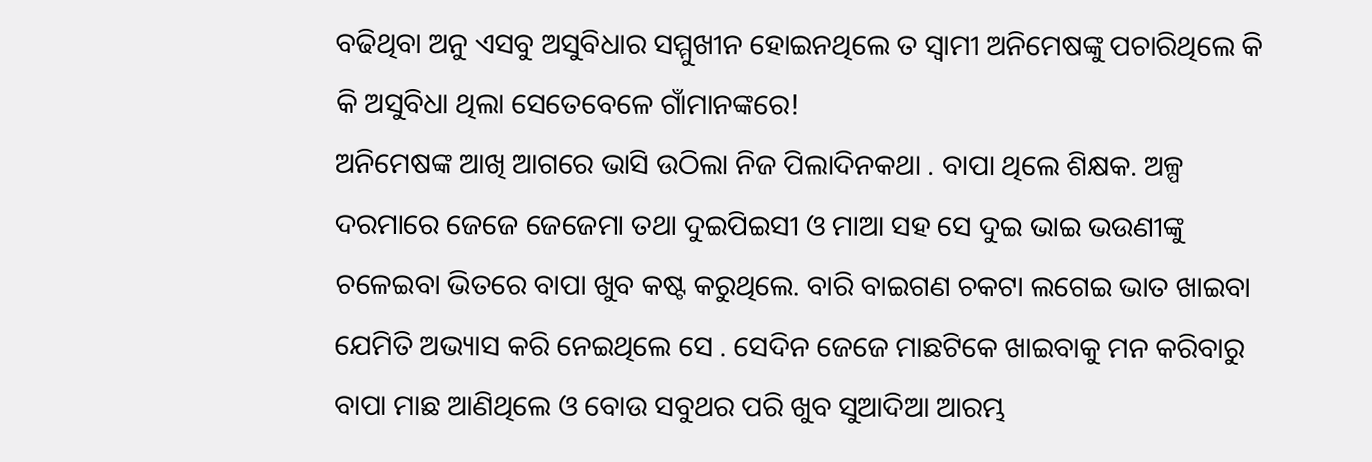ବଢିଥିବା ଅନୁ ଏସବୁ ଅସୁବିଧାର ସମ୍ମୁଖୀନ ହୋଇନଥିଲେ ତ ସ୍ୱାମୀ ଅନିମେଷଙ୍କୁ ପଚାରିଥିଲେ କି କି ଅସୁବିଧା ଥିଲା ସେତେବେଳେ ଗାଁମାନଙ୍କରେ!
ଅନିମେଷଙ୍କ ଆଖି ଆଗରେ ଭାସି ଉଠିଲା ନିଜ ପିଲାଦିନକଥା . ବାପା ଥିଲେ ଶିକ୍ଷକ. ଅଳ୍ପ ଦରମାରେ ଜେଜେ ଜେଜେମା ତଥା ଦୁଇପିଇସୀ ଓ ମାଆ ସହ ସେ ଦୁଇ ଭାଇ ଭଉଣୀଙ୍କୁ ଚଳେଇବା ଭିତରେ ବାପା ଖୁବ କଷ୍ଟ କରୁଥିଲେ. ବାରି ବାଇଗଣ ଚକଟା ଲଗେଇ ଭାତ ଖାଇବା ଯେମିତି ଅଭ୍ୟାସ କରି ନେଇଥିଲେ ସେ . ସେଦିନ ଜେଜେ ମାଛଟିକେ ଖାଇବାକୁ ମନ କରିବାରୁ ବାପା ମାଛ ଆଣିଥିଲେ ଓ ବୋଉ ସବୁଥର ପରି ଖୁବ ସୁଆଦିଆ ଆରମ୍ଭ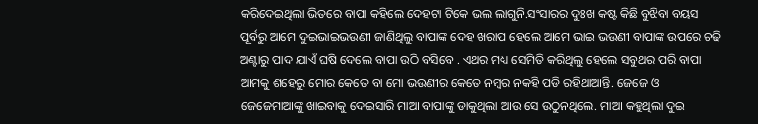କରିଦେଇଥିଲା ଭିତରେ ବାପା କହିଲେ ଦେହଟା ଟିକେ ଭଲ ଲାଗୁନି.ସଂସାରର ଦୁଃଖ କଷ୍ଟ କିଛି ବୁଝିବା ବୟସ ପୂର୍ବରୁ ଆମେ ଦୁଇଭାଇଭଉଣୀ ଜାଣିଥିଲୁ ବାପାଙ୍କ ଦେହ ଖରାପ ହେଲେ ଆମେ ଭାଇ ଭଉଣୀ ବାପାଙ୍କ ଉପରେ ଚଢି ଅଣ୍ଟାରୁ ପାଦ ଯାଏଁ ଘଷି ଦେଲେ ବାପା ଉଠି ବସିବେ . ଏଥର ମଧ୍ୟ ସେମିତି କରିଥିଲୁ ହେଲେ ସବୁଥର ପରି ବାପା ଆମକୁ ଶହେରୁ ମୋର କେତେ ବା ମୋ ଭଉଣୀର କେତେ ନମ୍ବର ନକହି ପଡି ରହିଥାଆନ୍ତି. ଜେଜେ ଓ ଜେଜେମାଆଙ୍କୁ ଖାଇବାକୁ ଦେଇସାରି ମାଆ ବାପାଙ୍କୁ ଡାକୁଥିଲା ଆଉ ସେ ଉଠୁନଥିଲେ. ମାଆ କହୁଥିଲା ଦୁଇ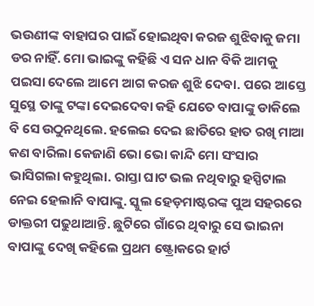ଭଉଣୀଙ୍କ ବାହାଘର ପାଇଁ ହୋଇଥିବା କରଜ ଶୁଝିବାକୁ ଜମା ଡର ନାହିଁ. ମୋ ଭାଇଙ୍କୁ କହିଛି ଏ ସନ ଧାନ ବିକି ଆମକୁ ପଇସା ଦେଲେ ଆମେ ଆଗ କରଜ ଶୁଝି ଦେବା. ପରେ ଆସ୍ତେ ସୁସ୍ଥେ ତାଙ୍କୁ ଟଙ୍କା ଦେଇଦେବା କହି ଯେତେ ବାପାଙ୍କୁ ଡାକିଲେ ବି ସେ ଉଠୁନଥିଲେ. ହଲେଇ ଦେଇ ଛାତିରେ ହାତ ରଖି ମାଆ କଣ ବାରିଲା କେଜାଣି ଭୋ ଭୋ କାନ୍ଦି ମୋ ସଂସାର ଭାସିଗଲା କହୁଥିଲା. ରାସ୍ତା ଘାଟ ଭଲ ନଥିବାରୁ ହସ୍ପିଟାଲ ନେଇ ହେଲାନି ବାପାଙ୍କୁ. ସ୍କୁଲ ହେଡ଼ମାଷ୍ଟରଙ୍କ ପୁଅ ସହରରେ ଡାକ୍ତରୀ ପଢୁଥାଆନ୍ତି. ଛୁଟିରେ ଗାଁରେ ଥିବାରୁ ସେ ଭାଇନା ବାପାଙ୍କୁ ଦେଖି କହିଲେ ପ୍ରଥମ ଷ୍ଟ୍ରୋକରେ ହାର୍ଟ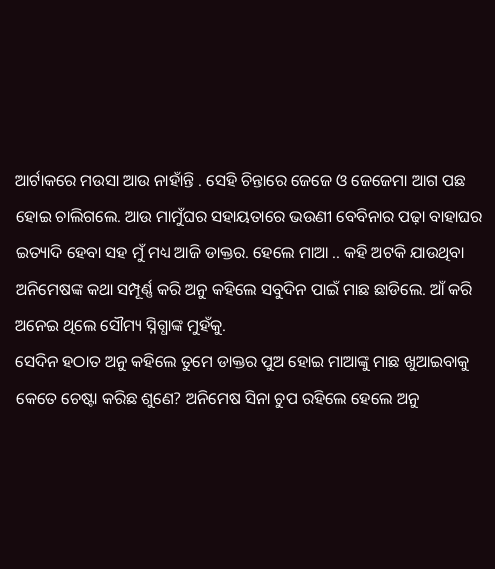ଆର୍ଟାକରେ ମଉସା ଆଉ ନାହାଁନ୍ତି . ସେହି ଚିନ୍ତାରେ ଜେଜେ ଓ ଜେଜେମା ଆଗ ପଛ ହୋଇ ଚାଲିଗଲେ. ଆଉ ମାମୁଁଘର ସହାୟତାରେ ଭଉଣୀ ବେବିନାର ପଢ଼ା ବାହାଘର ଇତ୍ୟାଦି ହେବା ସହ ମୁଁ ମଧ୍ୟ ଆଜି ଡାକ୍ତର. ହେଲେ ମାଆ .. କହି ଅଟକି ଯାଉଥିବା ଅନିମେଷଙ୍କ କଥା ସମ୍ପୂର୍ଣ୍ଣ କରି ଅନୁ କହିଲେ ସବୁଦିନ ପାଇଁ ମାଛ ଛାଡିଲେ. ଆଁ କରି ଅନେଇ ଥିଲେ ସୌମ୍ୟ ସ୍ନିଗ୍ଧାଙ୍କ ମୁହଁକୁ.
ସେଦିନ ହଠାତ ଅନୁ କହିଲେ ତୁମେ ଡାକ୍ତର ପୁଅ ହୋଇ ମାଆଙ୍କୁ ମାଛ ଖୁଆଇବାକୁ କେତେ ଚେଷ୍ଟା କରିଛ ଶୁଣେ? ଅନିମେଷ ସିନା ଚୁପ ରହିଲେ ହେଲେ ଅନୁ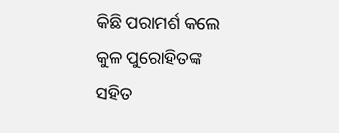କିଛି ପରାମର୍ଶ କଲେ କୁଳ ପୁରୋହିତଙ୍କ ସହିତ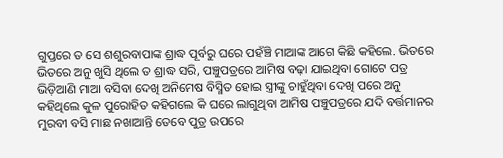ଗୁପ୍ତରେ ତ ସେ ଶଶୁରବାପାଙ୍କ ଶ୍ରାଦ୍ଧ ପୂର୍ବରୁ ଘରେ ପହଁଞ୍ଚି ମାଆଙ୍କ ଆଗେ କିଛି କହିଲେ. ଭିତରେ ଭିତରେ ଅନୁ ଖୁସି ଥିଲେ ତ ଶ୍ରାଦ୍ଧ ସରି, ପଞ୍ଚୁପତ୍ରରେ ଆମିଷ ବଢ଼ା ଯାଇଥିବା ଗୋଟେ ପତ୍ର ଭିଡ଼ିଆଣି ମାଆ ବସିବା ଦେଖି ଅନିମେଷ ବିସ୍ମିତ ହୋଇ ସ୍ତ୍ରୀଙ୍କୁ ଚାହୁଁଥିବା ଦେଖି ପରେ ଅନୁ କହିଥିଲେ କୁଳ ପୁରୋହିତ କହିଗଲେ କି ଘରେ ଲାଗୁଥିବା ଆମିଷ ପଞ୍ଚୁପତ୍ରରେ ଯଦି ବର୍ତ୍ତମାନର ମୁରବୀ ବସି ମାଛ ନଖାଆନ୍ତି ତେବେ ପୁତ୍ର ଉପରେ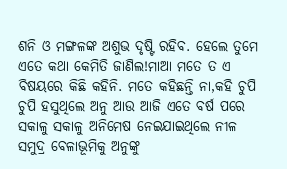ଶନି ଓ ମଙ୍ଗଳଙ୍କ ଅଶୁଭ ଦୃଷ୍ଟି ରହିବ. ହେଲେ ତୁମେ ଏତେ କଥା କେମିତି ଜାଣିଲ!ମାଆ ମତେ ତ ଏ ବିଷୟରେ କିଛି କହିନି. ମତେ କହିଛନ୍ତି ନା,କହି ଚୁପି ଚୁପି ହସୁଥିଲେ ଅନୁ ଆଉ ଆଜି ଏତେ ବର୍ଷ ପରେ ସକାଳୁ ସକାଳୁ ଅନିମେଷ ନେଇଯାଇଥିଲେ ନୀଳ ସମୁଦ୍ର ବେଳାଭୂମିକୁ ଅନୁଙ୍କୁ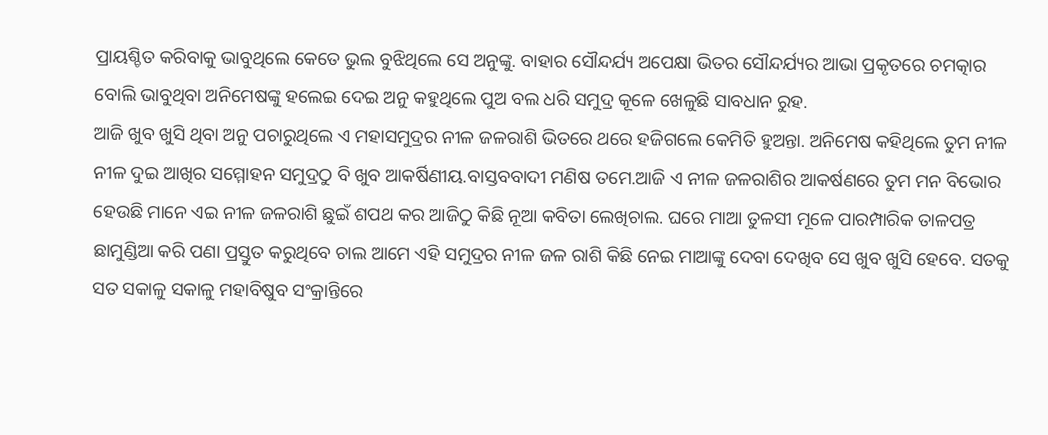ପ୍ରାୟଶ୍ଚିତ କରିବାକୁ ଭାବୁଥିଲେ କେତେ ଭୁଲ ବୁଝିଥିଲେ ସେ ଅନୁଙ୍କୁ. ବାହାର ସୌନ୍ଦର୍ଯ୍ୟ ଅପେକ୍ଷା ଭିତର ସୌନ୍ଦର୍ଯ୍ୟର ଆଭା ପ୍ରକୃତରେ ଚମତ୍କାର ବୋଲି ଭାବୁଥିବା ଅନିମେଷଙ୍କୁ ହଲେଇ ଦେଇ ଅନୁ କହୁଥିଲେ ପୁଅ ବଲ ଧରି ସମୁଦ୍ର କୂଳେ ଖେଳୁଛି ସାବଧାନ ରୁହ.
ଆଜି ଖୁବ ଖୁସି ଥିବା ଅନୁ ପଚାରୁଥିଲେ ଏ ମହାସମୁଦ୍ରର ନୀଳ ଜଳରାଶି ଭିତରେ ଥରେ ହଜିଗଲେ କେମିତି ହୁଅନ୍ତା. ଅନିମେଷ କହିଥିଲେ ତୁମ ନୀଳ ନୀଳ ଦୁଇ ଆଖିର ସମ୍ମୋହନ ସମୁଦ୍ରଠୁ ବି ଖୁବ ଆକର୍ଷିଣୀୟ.ବାସ୍ତବବାଦୀ ମଣିଷ ତମେ.ଆଜି ଏ ନୀଳ ଜଳରାଶିର ଆକର୍ଷଣରେ ତୁମ ମନ ବିଭୋର ହେଉଛି ମାନେ ଏଇ ନୀଳ ଜଳରାଶି ଛୁଇଁ ଶପଥ କର ଆଜିଠୁ କିଛି ନୂଆ କବିତା ଲେଖିଚାଲ. ଘରେ ମାଆ ତୁଳସୀ ମୂଳେ ପାରମ୍ପାରିକ ତାଳପତ୍ର ଛାମୁଣ୍ଡିଆ କରି ପଣା ପ୍ରସ୍ତୁତ କରୁଥିବେ ଚାଲ ଆମେ ଏହି ସମୁଦ୍ରର ନୀଳ ଜଳ ରାଶି କିଛି ନେଇ ମାଆଙ୍କୁ ଦେବା ଦେଖିବ ସେ ଖୁବ ଖୁସି ହେବେ. ସତକୁ ସତ ସକାଳୁ ସକାଳୁ ମହାବିଷୁବ ସଂକ୍ରାନ୍ତିରେ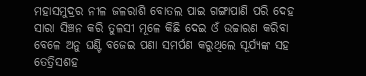ମହାସମୁଦ୍ରର ନୀଳ ଜଳରାଶି ବୋତଲ ପାଇ ଗଙ୍ଗାପାଣି ପରି ଦେହ ସାରା ସିଞ୍ଚନ କରି ତୁଳସୀ ମୂଳେ କିଛି ଦେଇ ଓଁ ଉଚ୍ଚାରଣ କରିବା ବେଳେ ଅନୁ ଘଣ୍ଟି ବଜେଇ ପଣା ସମର୍ପଣ କରୁଥିଲେ ସୂର୍ଯ୍ୟଙ୍କ ସହ ତେତ୍ରିସଶହ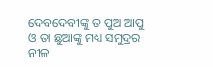ଦେବଦେବୀଙ୍କୁ ତ ପୁଅ ଆପୁ ଓ ତା ଛୁଆଙ୍କୁ ମଧ୍ୟ ସମୁଦ୍ରର ନୀଳ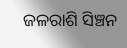ଜଳରାଶି ସିଞ୍ଚନ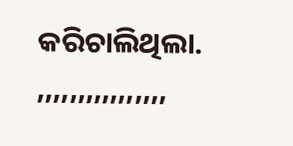କରିଚାଲିଥିଲା.
,,,,,,,,,,,,,,,,